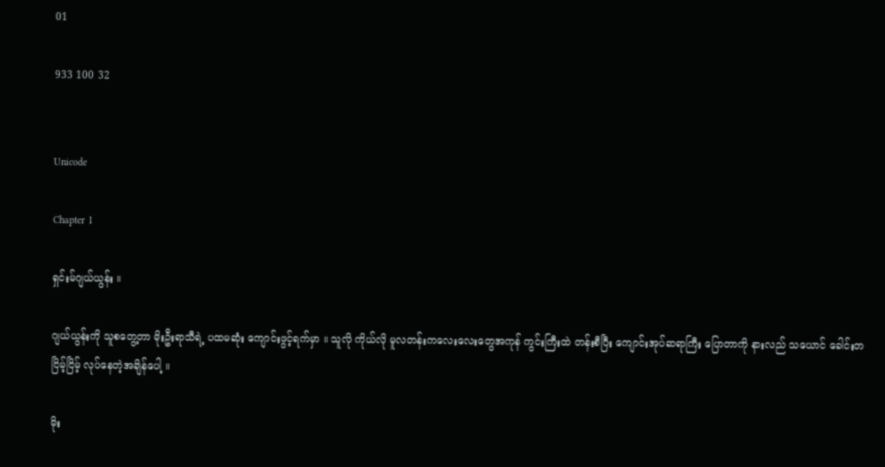01

933 100 32


Unicode

Chapter 1

ရှင်းမ်ဂျယ်ယွန်း ။

ဂျယ်ယွန်းကို သူစတွေ့တာ မိုးဦးရာသီရဲ့ ပထမဆုံး ကျောင်းဖွင့်ရက်မှာ ။ သူလို ကိုယ်လို မူလတန်းကလေးလေးတွေအကုန် ကွင်းကြီးထဲ တန်းစီပြီး ကျောင်းအုပ်ဆရာကြီး ပြောတာကို နားလည် သယောင် ခေါင်းတငြိမ့်ငြိမ့် လုပ်နေတဲ့အချိန်ပေါ့ ။

မိုး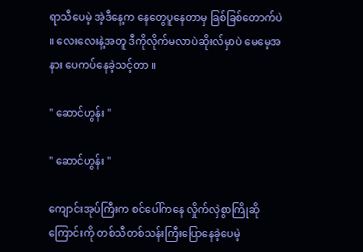ရာသီပေမဲ့ အဲ့ဒီနေ့က နေတွေပူနေတာမှ ခြစ်ခြစ်တောက်ပဲ ။ လေးလေးနဲ့အတူ ဒီကိုလိုက်မလာပဲဆိုးလ်မှာပဲ မေမေ့အနား ပေကပ်နေခဲ့သင့်တာ ။

" ဆောင်ဟွန်း "

" ဆောင်ဟွန်း "

ကျောင်းအုပ်ကြီးက စင်ပေါ်ကနေ လှိုက်လှဲစွာကြိုဆိုကြောင်းကို တစ်သီတစ်သန်းကြီးပြောနေခဲ့ပေမဲ့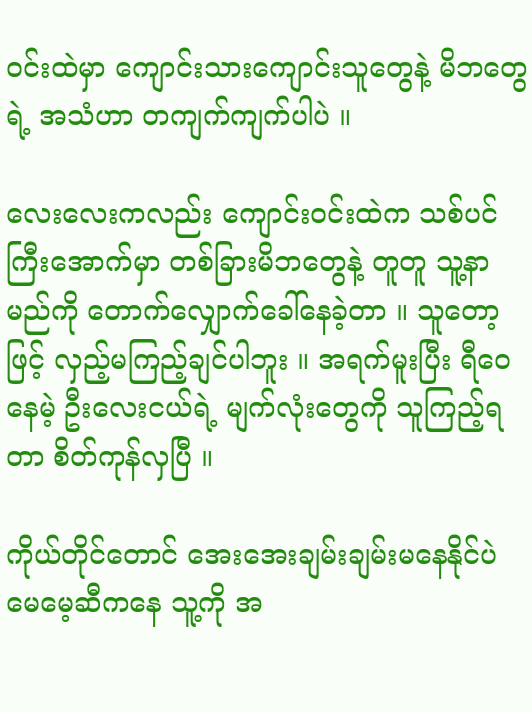ဝင်းထဲမှာ ကျောင်းသားကျောင်းသူတွေနဲ့ မိဘတွေရဲ့ အသံဟာ တကျက်ကျက်ပါပဲ ။

လေးလေးကလည်း ကျောင်းဝင်းထဲက သစ်ပင်ကြီးအောက်မှာ တစ်ခြားမိဘတွေနဲ့ တူတူ သူ့နာမည်ကို တောက်လျှောက်ခေါ်နေခဲ့တာ ။ သူတော့ဖြင့် လှည့်မကြည့်ချင်ပါဘူး ။ အရက်မူးပြီး ရီဝေနေမဲ့ ဦးလေးငယ်ရဲ့ မျက်လုံးတွေကို သူကြည့်ရတာ စိတ်ကုန်လှပြီ ။

ကိုယ်တိုင်တောင် အေးအေးချမ်းချမ်းမနေနိုင်ပဲ မေမေ့ဆီကနေ သူ့ကို အ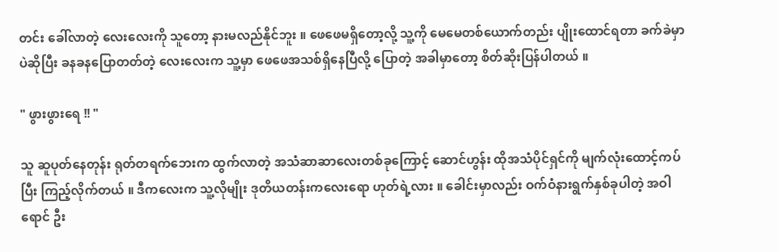တင်း ခေါ်လာတဲ့ လေးလေးကို သူတော့ နားမလည်နိုင်ဘူး ။ ဖေဖေမရှိတော့လို့ သူ့ကို မေမေတစ်ယောက်တည်း ပျိုးထောင်ရတာ ခက်ခဲမှာပဲဆိုပြီး ခနခနပြောတတ်တဲ့ လေးလေးက သူ့မှာ ဖေဖေအသစ်ရှိနေပြီလို့ ပြောတဲ့ အခါမှာတော့ စိတ်ဆိုးပြန်ပါတယ် ။

" ဖွားဖွားရေ !! "

သူ ဆူပုတ်နေတုန်း ရုတ်တရက်ဘေးက ထွက်လာတဲ့ အသံဆာဆာလေးတစ်ခုကြောင့် ဆောင်ဟွန်း ထိုအသံပိုင်ရှင်ကို မျက်လုံးထောင့်ကပ်ပြီး ကြည့်လိုက်တယ် ။ ဒီကလေးက သူ့လိုမျိုး ဒုတိယတန်းကလေးရော ဟုတ်ရဲ့လား ။ ခေါင်းမှာလည်း ဝက်ဝံနားရွက်နှစ်ခုပါတဲ့ အဝါရောင် ဦး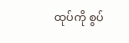ထုပ်ကို စွပ်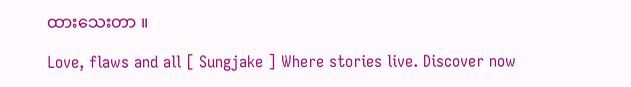ထားသေးတာ ။

Love, flaws and all [ Sungjake ] Where stories live. Discover now